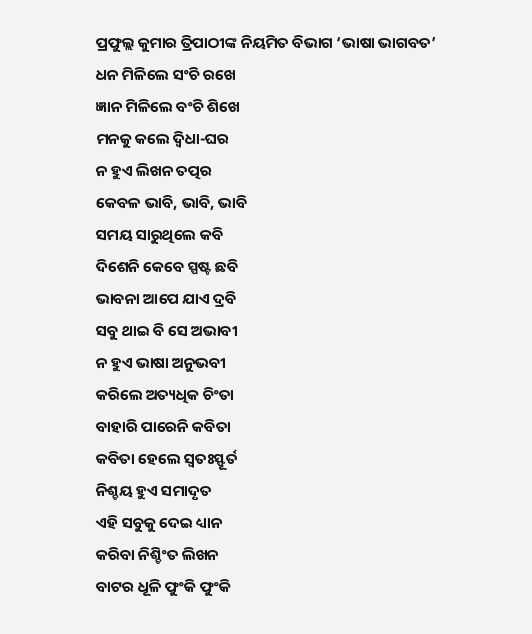ପ୍ରଫୁଲ୍ଲ କୁମାର ତ୍ରିପାଠୀଙ୍କ ନିୟମିତ ବିଭାଗ ‘ଭାଷା ଭାଗବତ’
ଧନ ମିଳିଲେ ସଂଚି ରଖେ
ଜ୍ଞାନ ମିଳିଲେ ବଂଚି ଶିଖେ
ମନକୁ କଲେ ଦ୍ବିଧା-ଘର
ନ ହୁଏ ଲିଖନ ତତ୍ପର
କେବଳ ଭାବି, ଭାବି, ଭାବି
ସମୟ ସାରୁଥିଲେ କବି
ଦିଶେନି କେବେ ସ୍ପଷ୍ଟ ଛବି
ଭାବନା ଆପେ ଯାଏ ଦ୍ରବି
ସବୁ ଥାଇ ବି ସେ ଅଭାବୀ
ନ ହୁଏ ଭାଷା ଅନୁଭବୀ
କରିଲେ ଅତ୍ୟଧିକ ଚିଂତା
ବାହାରି ପାରେନି କବିତା
କବିତା ହେଲେ ସ୍ବତଃସ୍ଫୂର୍ତ
ନିଶ୍ଚୟ ହୁଏ ସମାଦୃତ
ଏହି ସବୁକୁ ଦେଇ ଧ୍ୟାନ
କରିବା ନିଶ୍ଚିଂତ ଲିଖନ
ବାଟର ଧୂଳି ଫୁଂକି ଫୁଂକି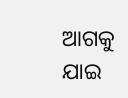ଆଗକୁ ଯାଇ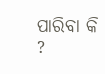ପାରିବା କି ?